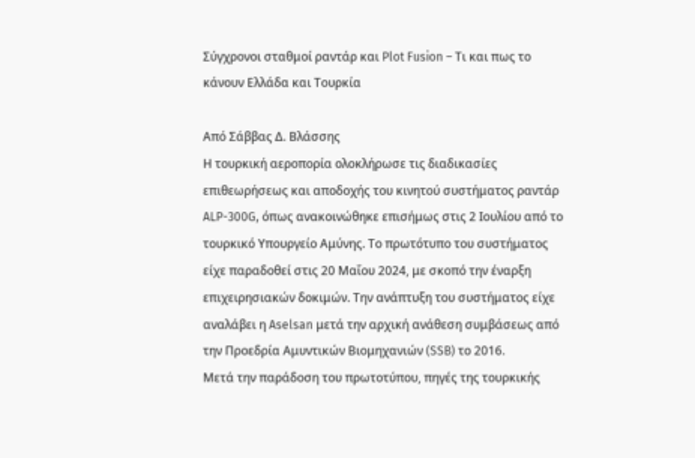Σύγχρονοι σταθμοί ραντάρ και Plot Fusion – Τι και πως το κάνουν Ελλάδα και Τουρκία

Από Σάββας Δ. Βλάσσης
Η τουρκική αεροπορία ολοκλήρωσε τις διαδικασίες επιθεωρήσεως και αποδοχής του κινητού συστήματος ραντάρ ALP-300G, όπως ανακοινώθηκε επισήμως στις 2 Ιουλίου από το τουρκικό Υπουργείο Αμύνης. Το πρωτότυπο του συστήματος είχε παραδοθεί στις 20 Μαΐου 2024, με σκοπό την έναρξη επιχειρησιακών δοκιμών. Την ανάπτυξη του συστήματος είχε αναλάβει η Aselsan μετά την αρχική ανάθεση συμβάσεως από την Προεδρία Αμυντικών Βιομηχανιών (SSB) το 2016.
Μετά την παράδοση του πρωτοτύπου, πηγές της τουρκικής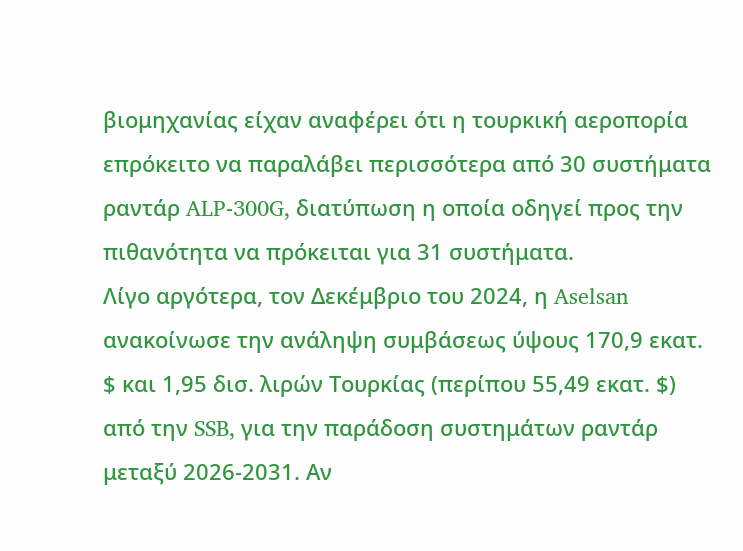βιομηχανίας είχαν αναφέρει ότι η τουρκική αεροπορία επρόκειτο να παραλάβει περισσότερα από 30 συστήματα ραντάρ ALP-300G, διατύπωση η οποία οδηγεί προς την πιθανότητα να πρόκειται για 31 συστήματα.
Λίγο αργότερα, τον Δεκέμβριο του 2024, η Aselsan ανακοίνωσε την ανάληψη συμβάσεως ύψους 170,9 εκατ. $ και 1,95 δισ. λιρών Τουρκίας (περίπου 55,49 εκατ. $) από την SSB, για την παράδοση συστημάτων ραντάρ μεταξύ 2026-2031. Αν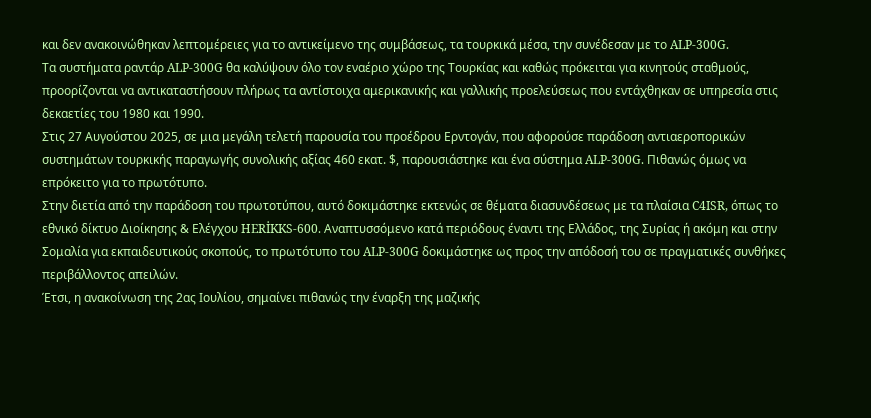και δεν ανακοινώθηκαν λεπτομέρειες για το αντικείμενο της συμβάσεως, τα τουρκικά μέσα, την συνέδεσαν με το ALP-300G.
Τα συστήματα ραντάρ ALP-300G θα καλύψουν όλο τον εναέριο χώρο της Τουρκίας και καθώς πρόκειται για κινητούς σταθμούς, προορίζονται να αντικαταστήσουν πλήρως τα αντίστοιχα αμερικανικής και γαλλικής προελεύσεως που εντάχθηκαν σε υπηρεσία στις δεκαετίες του 1980 και 1990.
Στις 27 Αυγούστου 2025, σε μια μεγάλη τελετή παρουσία του προέδρου Ερντογάν, που αφορούσε παράδοση αντιαεροπορικών συστημάτων τουρκικής παραγωγής συνολικής αξίας 460 εκατ. $, παρουσιάστηκε και ένα σύστημα ALP-300G. Πιθανώς όμως να επρόκειτο για το πρωτότυπο.
Στην διετία από την παράδοση του πρωτοτύπου, αυτό δοκιμάστηκε εκτενώς σε θέματα διασυνδέσεως με τα πλαίσια C4ISR, όπως το εθνικό δίκτυο Διοίκησης & Ελέγχου HERİKKS-600. Αναπτυσσόμενο κατά περιόδους έναντι της Ελλάδος, της Συρίας ή ακόμη και στην Σομαλία για εκπαιδευτικούς σκοπούς, το πρωτότυπο του ALP-300G δοκιμάστηκε ως προς την απόδοσή του σε πραγματικές συνθήκες περιβάλλοντος απειλών.
Έτσι, η ανακοίνωση της 2ας Ιουλίου, σημαίνει πιθανώς την έναρξη της μαζικής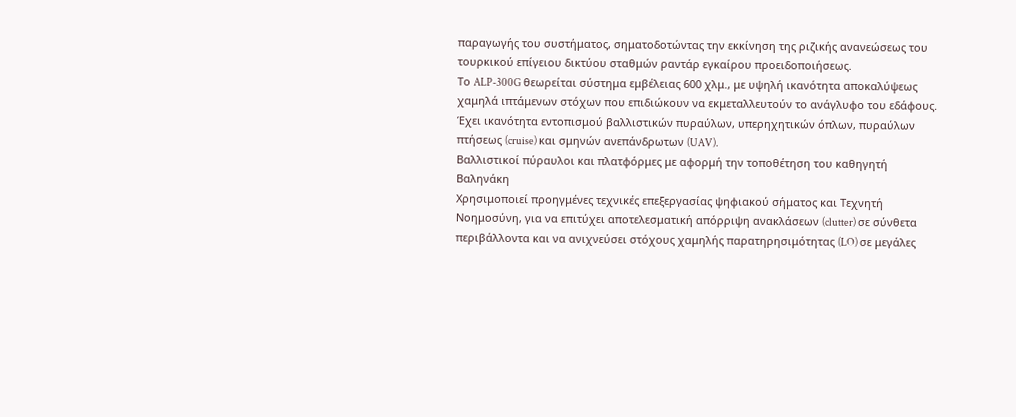παραγωγής του συστήματος, σηματοδοτώντας την εκκίνηση της ριζικής ανανεώσεως του τουρκικού επίγειου δικτύου σταθμών ραντάρ εγκαίρου προειδοποιήσεως.
Το ALP-300G θεωρείται σύστημα εμβέλειας 600 χλμ., με υψηλή ικανότητα αποκαλύψεως χαμηλά ιπτάμενων στόχων που επιδιώκουν να εκμεταλλευτούν το ανάγλυφο του εδάφους. Έχει ικανότητα εντοπισμού βαλλιστικών πυραύλων, υπερηχητικών όπλων, πυραύλων πτήσεως (cruise) και σμηνών ανεπάνδρωτων (UAV).
Βαλλιστικοί πύραυλοι και πλατφόρμες με αφορμή την τοποθέτηση του καθηγητή Βαληνάκη
Χρησιμοποιεί προηγμένες τεχνικές επεξεργασίας ψηφιακού σήματος και Τεχνητή Νοημοσύνη, για να επιτύχει αποτελεσματική απόρριψη ανακλάσεων (clutter) σε σύνθετα περιβάλλοντα και να ανιχνεύσει στόχους χαμηλής παρατηρησιμότητας (LO) σε μεγάλες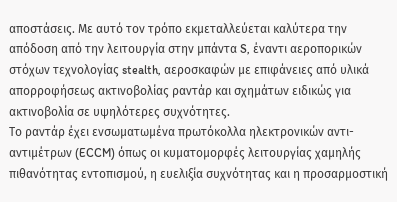αποστάσεις. Με αυτό τον τρόπο εκμεταλλεύεται καλύτερα την απόδοση από την λειτουργία στην μπάντα S, έναντι αεροπορικών στόχων τεχνολογίας stealth, αεροσκαφών με επιφάνειες από υλικά απορροφήσεως ακτινοβολίας ραντάρ και σχημάτων ειδικώς για ακτινοβολία σε υψηλότερες συχνότητες.
Το ραντάρ έχει ενσωματωμένα πρωτόκολλα ηλεκτρονικών αντι-αντιμέτρων (ECCM) όπως οι κυματομορφές λειτουργίας χαμηλής πιθανότητας εντοπισμού, η ευελιξία συχνότητας και η προσαρμοστική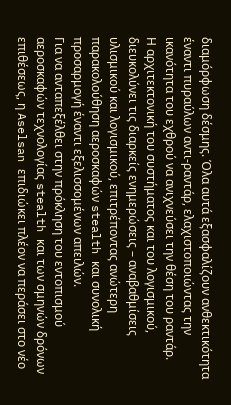διαμόρφωση δέσμης. Όλα αυτά εξασφαλίζουν ανθεκτικότητα έναντι πυραύλων αντι-ραντάρ, ελαχιστοποιώντας την ικανότητα του εχθρού να ανιχνεύσει την θέση του ραντάρ.
Η αρχιτεκτονική του συστήματος και του λογισμικού, διευκολύνει τις διαρκείς ενημερώσεις – αναβαθμίσεις υλισμικού και λογισμικού, επιτρέποντας ανώτερη παρακολούθηση αεροσκαφών stealth και συνολική προσαρμογή έναντι εξελισσομένων απειλών.
Για να ανταπεξέλθει στην πρόκληση του εντοπισμού αεροσκαφών τεχνολογίας stealth και των σμηνών δρόνων επιθέσεως, η Aselsan επιδιώκει πλέον να περάσει στο νέο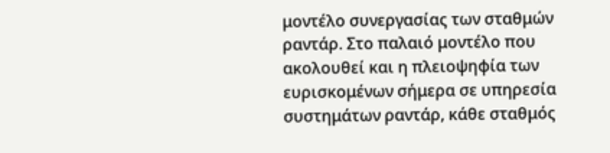μοντέλο συνεργασίας των σταθμών ραντάρ. Στο παλαιό μοντέλο που ακολουθεί και η πλειοψηφία των ευρισκομένων σήμερα σε υπηρεσία συστημάτων ραντάρ, κάθε σταθμός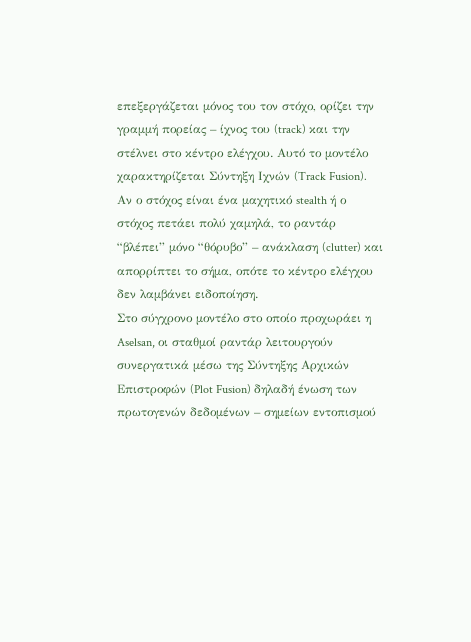επεξεργάζεται μόνος του τον στόχο, ορίζει την γραμμή πορείας – ίχνος του (track) και την στέλνει στο κέντρο ελέγχου. Αυτό το μοντέλο χαρακτηρίζεται Σύντηξη Ιχνών (Track Fusion). Αν ο στόχος είναι ένα μαχητικό stealth ή ο στόχος πετάει πολύ χαμηλά, το ραντάρ “βλέπει” μόνο “θόρυβο” – ανάκλαση (clutter) και απορρίπτει το σήμα, οπότε το κέντρο ελέγχου δεν λαμβάνει ειδοποίηση.
Στο σύγχρονο μοντέλο στο οποίο προχωράει η Aselsan, οι σταθμοί ραντάρ λειτουργούν συνεργατικά μέσω της Σύντηξης Αρχικών Επιστροφών (Plot Fusion) δηλαδή ένωση των πρωτογενών δεδομένων – σημείων εντοπισμού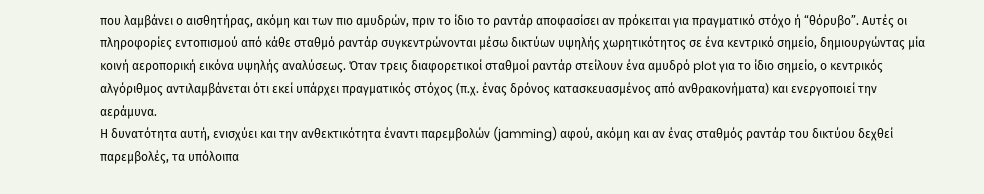που λαμβάνει ο αισθητήρας, ακόμη και των πιο αμυδρών, πριν το ίδιο το ραντάρ αποφασίσει αν πρόκειται για πραγματικό στόχο ή “θόρυβο”. Αυτές οι πληροφορίες εντοπισμού από κάθε σταθμό ραντάρ συγκεντρώνονται μέσω δικτύων υψηλής χωρητικότητος σε ένα κεντρικό σημείο, δημιουργώντας μία κοινή αεροπορική εικόνα υψηλής αναλύσεως. Όταν τρεις διαφορετικοί σταθμοί ραντάρ στείλουν ένα αμυδρό plot για το ίδιο σημείο, ο κεντρικός αλγόριθμος αντιλαμβάνεται ότι εκεί υπάρχει πραγματικός στόχος (π.χ. ένας δρόνος κατασκευασμένος από ανθρακονήματα) και ενεργοποιεί την αεράμυνα.
Η δυνατότητα αυτή, ενισχύει και την ανθεκτικότητα έναντι παρεμβολών (jamming) αφού, ακόμη και αν ένας σταθμός ραντάρ του δικτύου δεχθεί παρεμβολές, τα υπόλοιπα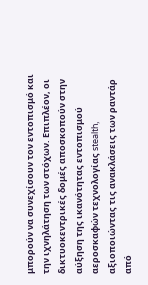μπορούν να συνεχίσουν τον εντοπισμό και την ιχνηλάτηση των στόχων. Επιπλέον, οι δικτυοκεντρικές δομές αποσκοπούν στην αύξηση της ικανότητας εντοπισμού αεροσκαφών τεχνολογίας stealth, αξιοποιώντας τις ανακλάσεις των ραντάρ από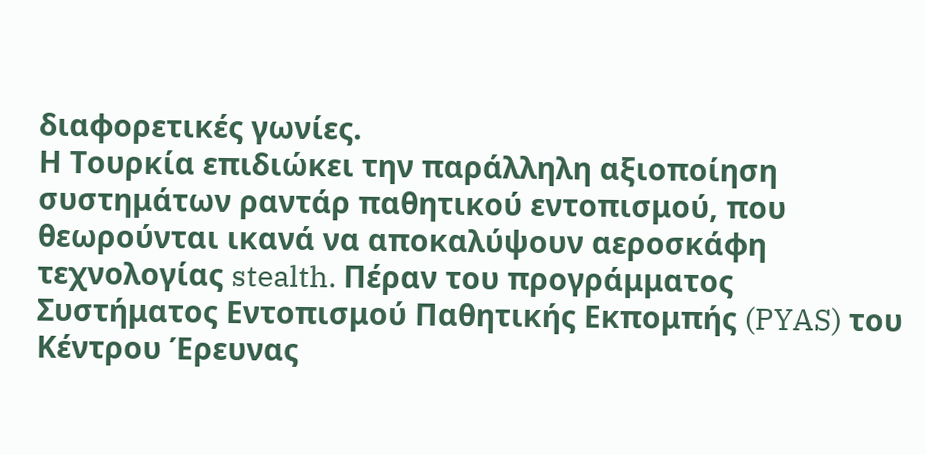διαφορετικές γωνίες.
Η Τουρκία επιδιώκει την παράλληλη αξιοποίηση συστημάτων ραντάρ παθητικού εντοπισμού, που θεωρούνται ικανά να αποκαλύψουν αεροσκάφη τεχνολογίας stealth. Πέραν του προγράμματος Συστήματος Εντοπισμού Παθητικής Εκπομπής (PYAS) του Κέντρου Έρευνας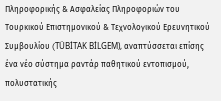Πληροφορικής & Ασφαλείας Πληροφοριών του Τουρκικού Επιστημονικού & Τεχνολογικού Ερευνητικού Συμβουλίου (TÜBİTAK BİLGEM), αναπτύσσεται επίσης ένα νέο σύστημα ραντάρ παθητικού εντοπισμού, πολυστατικής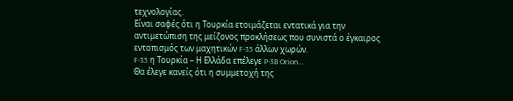τεχνολογίας.
Είναι σαφές ότι η Τουρκία ετοιμάζεται εντατικά για την αντιμετώπιση της μείζονος προκλήσεως που συνιστά ο έγκαιρος εντοπισμός των μαχητικών F-35 άλλων χωρών.
F-35 η Τουρκία – Η Ελλάδα επέλεγε P-3B Orion…
Θα έλεγε κανείς ότι η συμμετοχή της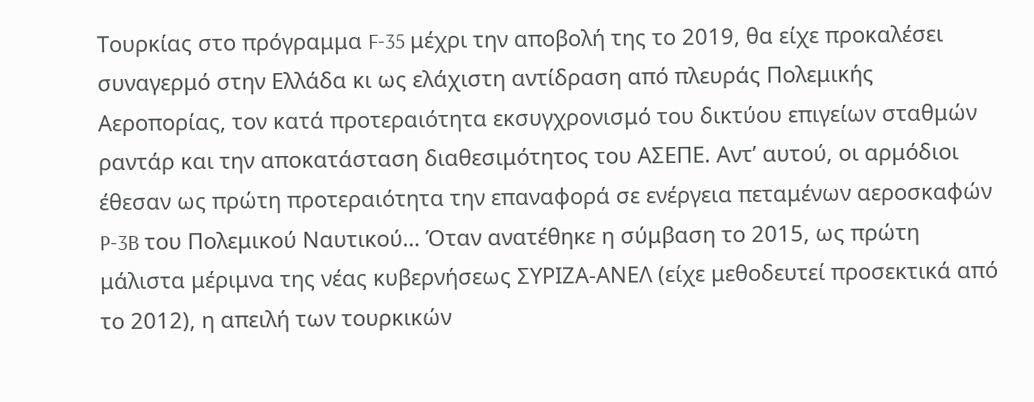Τουρκίας στο πρόγραμμα F-35 μέχρι την αποβολή της το 2019, θα είχε προκαλέσει συναγερμό στην Ελλάδα κι ως ελάχιστη αντίδραση από πλευράς Πολεμικής Αεροπορίας, τον κατά προτεραιότητα εκσυγχρονισμό του δικτύου επιγείων σταθμών ραντάρ και την αποκατάσταση διαθεσιμότητος του ΑΣΕΠΕ. Αντ’ αυτού, οι αρμόδιοι έθεσαν ως πρώτη προτεραιότητα την επαναφορά σε ενέργεια πεταμένων αεροσκαφών P-3B του Πολεμικού Ναυτικού… Όταν ανατέθηκε η σύμβαση το 2015, ως πρώτη μάλιστα μέριμνα της νέας κυβερνήσεως ΣΥΡΙΖΑ-ΑΝΕΛ (είχε μεθοδευτεί προσεκτικά από το 2012), η απειλή των τουρκικών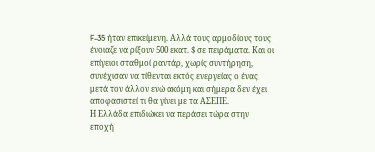F-35 ήταν επικείμενη. Αλλά τους αρμοδίους τους ένοιαζε να ρίξουν 500 εκατ. $ σε πειράματα. Και οι επίγειοι σταθμοί ραντάρ, χωρίς συντήρηση, συνέχισαν να τίθενται εκτός ενεργείας ο ένας μετά τον άλλον ενώ ακόμη και σήμερα δεν έχει αποφασιστεί τι θα γίνει με τα ΑΣΕΠΕ.
Η Ελλάδα επιδιώκει να περάσει τώρα στην εποχή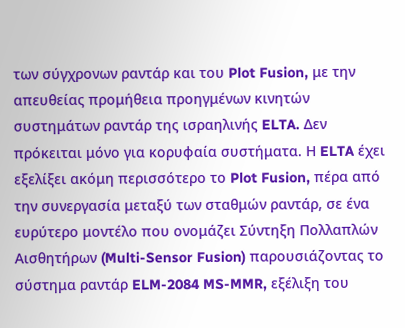των σύγχρονων ραντάρ και του Plot Fusion, με την απευθείας προμήθεια προηγμένων κινητών συστημάτων ραντάρ της ισραηλινής ELTA. Δεν πρόκειται μόνο για κορυφαία συστήματα. Η ELTA έχει εξελίξει ακόμη περισσότερο το Plot Fusion, πέρα από την συνεργασία μεταξύ των σταθμών ραντάρ, σε ένα ευρύτερο μοντέλο που ονομάζει Σύντηξη Πολλαπλών Αισθητήρων (Multi-Sensor Fusion) παρουσιάζοντας το σύστημα ραντάρ ELM-2084 MS-MMR, εξέλιξη του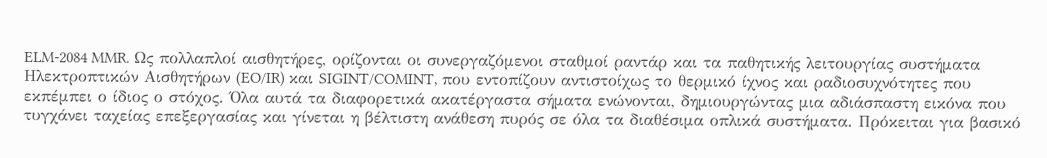ELM-2084 MMR. Ως πολλαπλοί αισθητήρες, ορίζονται οι συνεργαζόμενοι σταθμοί ραντάρ και τα παθητικής λειτουργίας συστήματα Ηλεκτροπτικών Αισθητήρων (EO/IR) και SIGINT/COMINT, που εντοπίζουν αντιστοίχως το θερμικό ίχνος και ραδιοσυχνότητες που εκπέμπει ο ίδιος ο στόχος. Όλα αυτά τα διαφορετικά ακατέργαστα σήματα ενώνονται, δημιουργώντας μια αδιάσπαστη εικόνα που τυγχάνει ταχείας επεξεργασίας και γίνεται η βέλτιστη ανάθεση πυρός σε όλα τα διαθέσιμα οπλικά συστήματα. Πρόκειται για βασικό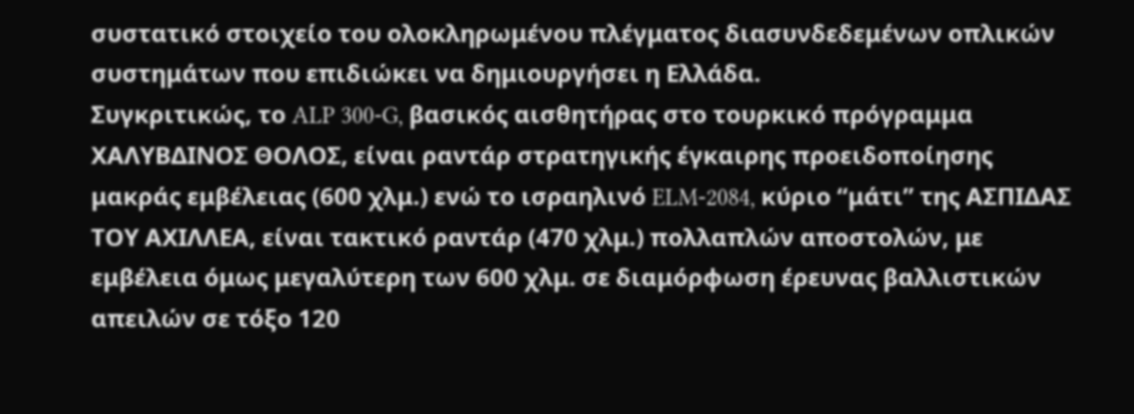συστατικό στοιχείο του ολοκληρωμένου πλέγματος διασυνδεδεμένων οπλικών συστημάτων που επιδιώκει να δημιουργήσει η Ελλάδα.
Συγκριτικώς, το ALP 300-G, βασικός αισθητήρας στο τουρκικό πρόγραμμα ΧΑΛΥΒΔΙΝΟΣ ΘΟΛΟΣ, είναι ραντάρ στρατηγικής έγκαιρης προειδοποίησης μακράς εμβέλειας (600 χλμ.) ενώ το ισραηλινό ELM-2084, κύριο “μάτι” της ΑΣΠΙΔΑΣ ΤΟΥ ΑΧΙΛΛΕΑ, είναι τακτικό ραντάρ (470 χλμ.) πολλαπλών αποστολών, με εμβέλεια όμως μεγαλύτερη των 600 χλμ. σε διαμόρφωση έρευνας βαλλιστικών απειλών σε τόξο 120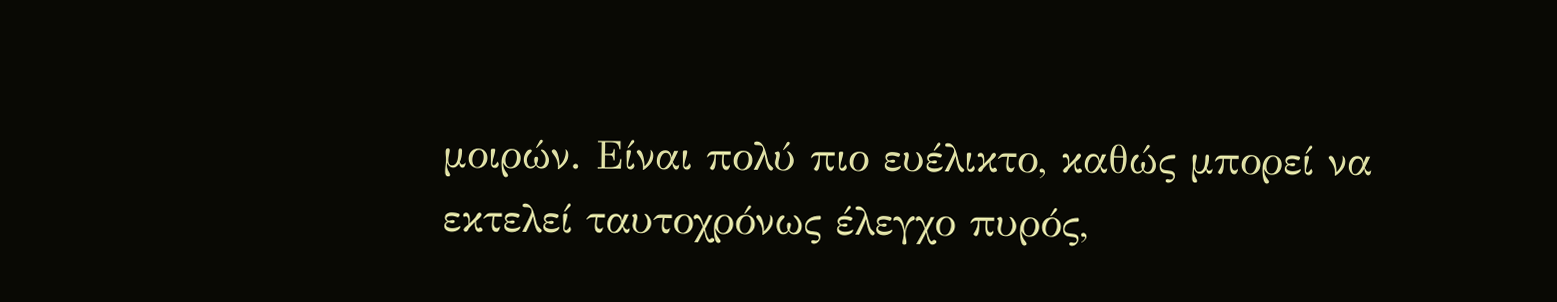μοιρών. Είναι πολύ πιο ευέλικτο, καθώς μπορεί να εκτελεί ταυτοχρόνως έλεγχο πυρός,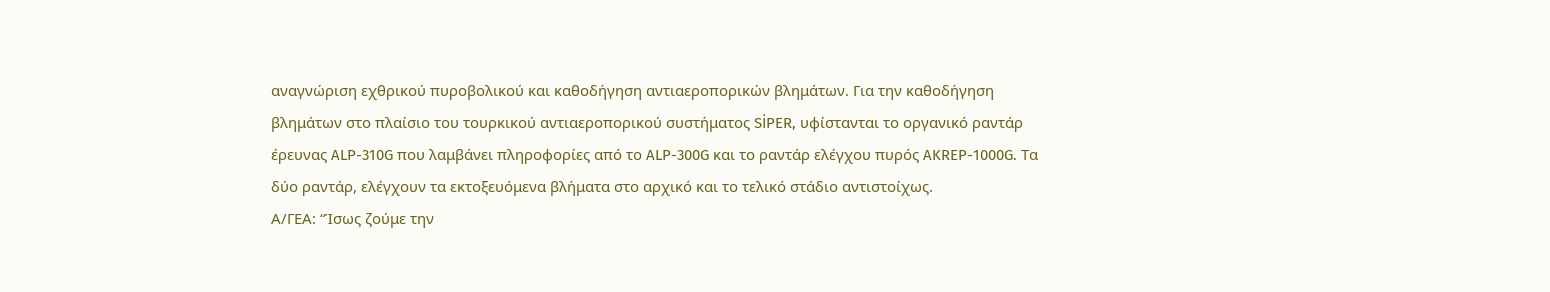αναγνώριση εχθρικού πυροβολικού και καθοδήγηση αντιαεροπορικών βλημάτων. Για την καθοδήγηση βλημάτων στο πλαίσιο του τουρκικού αντιαεροπορικού συστήματος SİPER, υφίστανται το οργανικό ραντάρ έρευνας ALP-310G που λαμβάνει πληροφορίες από το ALP-300G και το ραντάρ ελέγχου πυρός AKREP-1000G. Τα δύο ραντάρ, ελέγχουν τα εκτοξευόμενα βλήματα στο αρχικό και το τελικό στάδιο αντιστοίχως.
Α/ΓΕA: “Ίσως ζούμε την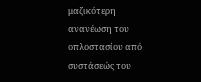μαζικότερη ανανέωση του οπλοστασίου από συστάσεώς του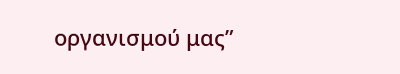οργανισμού μας”